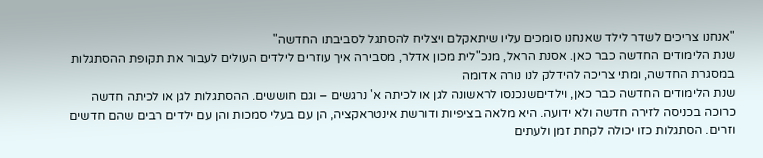"אנחנו צריכים לשדר לילד שאנחנו סומכים עליו שיתאקלם ויצליח להסתגל לסביבתו החדשה"
שנת הלימודים החדשה כבר כאן. אסנת הראל, מנכ"לית מכון אדלר, מסבירה איך עוזרים לילדים העולים לעבור את תקופת ההסתגלות במסגרת החדשה, ומתי צריכה להידלק לנו נורה אדומה
שנת הלימודים החדשה כבר כאן, וילדיםשנכנסו לראשונה לגן או לכיתה א' נרגשים – וגם חוששים. ההסתגלות לגן או לכיתה חדשה כרוכה בכניסה לזירה חדשה ולא ידועה. היא מלאה בציפיות ודורשת אינטראקציה, הן עם בעלי סמכות והן עם ילדים רבים שהם חדשים וזרים. הסתגלות כזו יכולה לקחת זמן ולעתים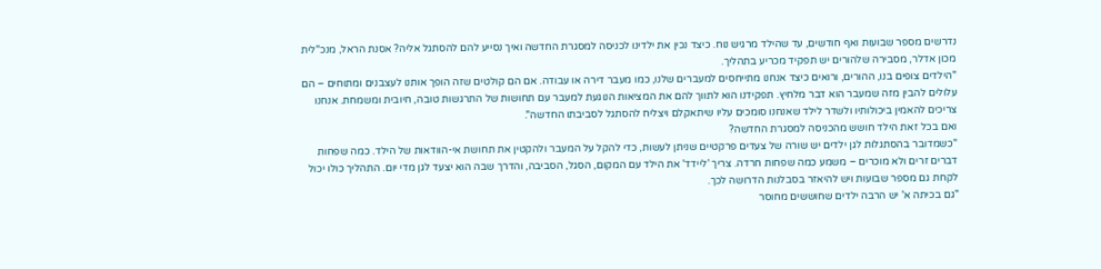נדרשים מספר שבועות ואף חודשים, עד שהילד מרגיש נוח. כיצד נכין את ילדינו לכניסה למסגרת החדשה ואיך נסייע להם להסתגל אליה? אסנת הראל, מנכ"לית מכון אדלר, מסבירה שלהורים יש תפקיד מכריע בתהליך.
"הילדים צופים בנו, ההורים, ורואים כיצד אנחנו מתייחסים למעברים שלנו, כמו מעבר דירה או עבודה. אם הם קולטים שזה הופך אותנו לעצבנים ומתוחים – הם עלולים להבין מזה שמעבר הוא דבר מלחיץ. תפקידנו הוא לתווך להם את המציאות הנוגעת למעבר עם תחושות של התרגשות טובה, חיובית ומשמחת. אנחנו צריכים להאמין ביכולותיו ולשדר לילד שאנחנו סומכים עליו שיתאקלם ויצליח להסתגל לסביבתו החדשה".
ואם בכל זאת הילד חושש מהכניסה למסגרת החדשה?
"כשמדובר בהסתגלות לגן ילדים יש שורה של צעדים פרקטיים שניתן לעשות, כדי להקל על המעבר ולהקטין את תחושת אי-הוודאות של הילד. כמה שפחות דברים זרים ולא מוכרים – משמע כמה שפחות חרדה. צריך 'ליידד' את הילד עם המקום, הסגל, הסביבה, והדרך שבה הוא יצעד לגן מדי יום. התהליך כולו יכול לקחת גם מספר שבועות ויש להיאזר בסבלנות הדרושה לכך.
"גם בכיתה א' יש הרבה ילדים שחוששים מחוסר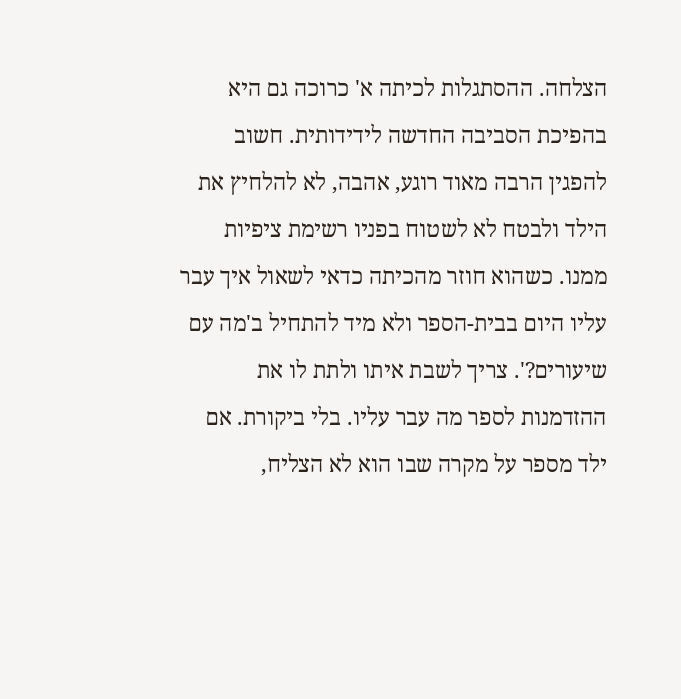הצלחה. ההסתגלות לכיתה א' כרוכה גם היא בהפיכת הסביבה החדשה לידידותית. חשוב להפגין הרבה מאוד רוגע, אהבה, לא להלחיץ את הילד ולבטח לא לשטוח בפניו רשימת ציפיות ממנו. כשהוא חוזר מהכיתה כדאי לשאול איך עבר עליו היום בבית-הספר ולא מיד להתחיל ב'מה עם שיעורים?'. צריך לשבת איתו ולתת לו את ההזדמנות לספר מה עבר עליו. בלי ביקורת. אם ילד מספר על מקרה שבו הוא לא הצליח,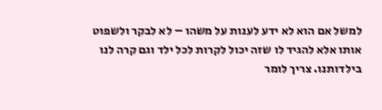למשל אם הוא לא ידע לענות על משהו – לא לבקר ולשפוט אותו אלא להגיד לו שזה יכול לקרות לכל ילד וגם קרה לנו בילדותנו. צריך לומר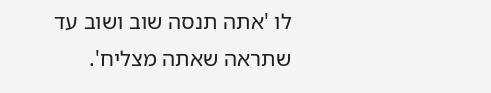לו 'אתה תנסה שוב ושוב עד שתראה שאתה מצליח'.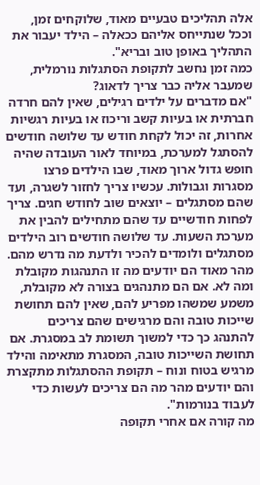אלה תהליכים טבעיים מאוד, שלוקחים זמן, וככל שנתייחס אליהם ככאלה – הילד יעבור את התהליך באופן טוב ובריא".
כמה זמן נחשב לתקופת הסתגלות נורמלית, שמעבר אליה כבר צריך לדאוג?
"אם מדברים על ילדים רגילים, שאין להם חרדה חברתית או בעיות קשב וריכוז או בעיות רגשיות אחרות, זה יכול לקחת חודש עד שלושה חודשים להסתגל למערכת, במיוחד לאור העובדה שהיה חופש גדול ארוך מאוד, שבו הילדים פרצו מסגרות וגבולות. עכשיו צריך לחזור לשגרה, ועד שהם מסתגלים – יוצאים שוב לחודש חגים. צריך לפחות חודשיים עד שהם מתחילים להבין את מערכת השעות. עד שלושה חודשים רוב הילדים מסתגלים ולומדים להכיר ולדעת מה נדרש מהם. מהר מאוד הם יודעים מה זו התנהגות מקובלת ומה לא. אם הם מתנהגים בצורה לא מקובלת, משמע שמשהו מפריע להם, שאין להם תחושת שייכות טובה והם מרגישים שהם צריכים להתנהג כך כדי למשוך תשומת לב במסגרת. אם תחושת השייכות טובה, המסגרת מתאימה והילד מרגיש בטוח ונוח – תקופת ההסתגלות מתקצרת והם יודעים מהר מה הם צריכים לעשות כדי לעבוד בנורמות".
מה קורה אם אחרי תקופה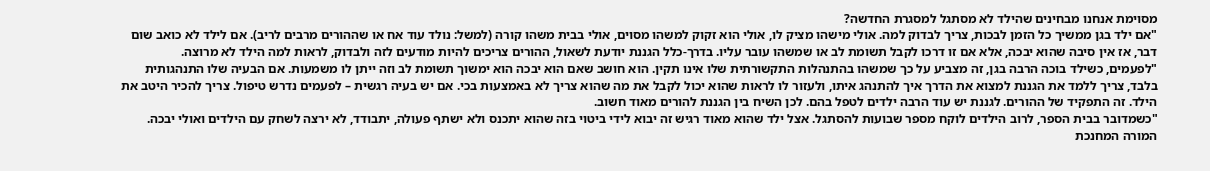מסוימת אנחנו מבחינים שהילד לא מסתגל למסגרת החדשה?
"אם ילד בגן ממשיך כל הזמן לבכות, צריך לבדוק למה. אולי מישהו מציק לו, אולי הוא זקוק למשהו מסוים, אולי בבית משהו קורה (למשל: נולד עוד אח או שההורים מרבים לריב). אם לילד לא כואב שום דבר, אז אין סיבה שהוא יבכה, אלא אם זו דרכו לקבל תשומת לב או שמשהו עובר עליו. בדרך-כלל הגננת יודעת לשאול, ההורים צריכים להיות מודעים לזה ולבדוק, לראות למה הילד לא מרוצה.
"לפעמים, כשילד בוכה הרבה בגן, זה מצביע על כך שמשהו בהתנהלות התקשורתית שלו אינו תקין. הוא חושב שאם הוא יבכה הוא ימשוך תשומת לב וזה ייתן לו משמעות. אם הבעיה שלו התנהגותית בלבד, צריך ללמד את הגננת למצוא את הדרך איך להתנהג איתו, ולעזור לו לראות שהוא יכול לקבל את מה שהוא צריך לא באמצעות בכי. אם יש בעיה רגשית – לפעמים נדרש טיפול. צריך להכיר היטב את הילד. זה התפקיד של ההורים. לגננת יש עוד הרבה ילדים לטפל בהם. לכן השיח בין הגננת להורים מאוד חשוב.
"כשמדובר בבית הספר, לרוב הילדים לוקח מספר שבועות להסתגל. אצל ילד שהוא מאוד רגיש זה יבוא לידי ביטוי בזה שהוא יתכנס ולא ישתף פעולה, יתבודד, לא ירצה לשחק עם הילדים ואולי יבכה. המורה המחנכת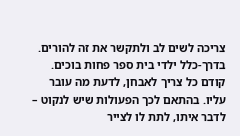צריכה לשים לב ולתקשר את זה להורים. בדרך-כלל ילדי בית ספר פחות בוכים. קודם כל צריך לאבחן, לדעת מה עובר עליו. בהתאם לכך הפעולות שיש לנקוט – לדבר איתו, לתת לו לצייר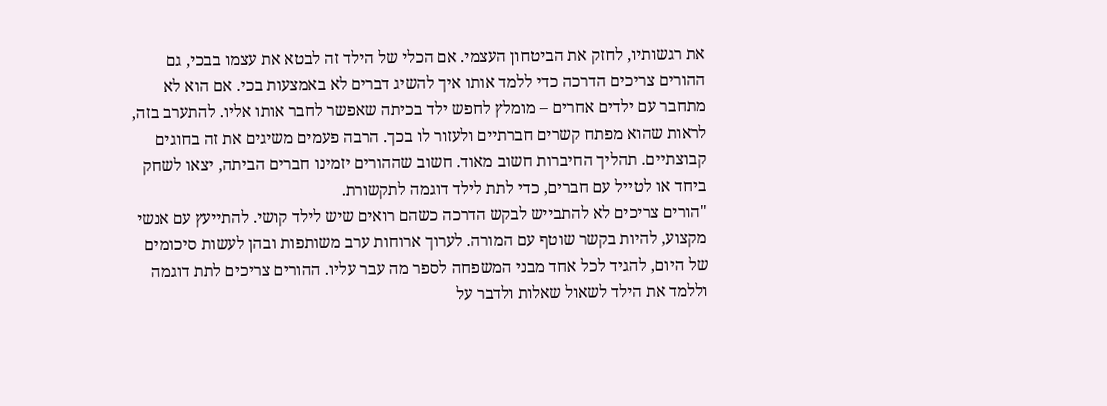את רגשותיו, לחזק את הביטחון העצמי. אם הכלי של הילד זה לבטא את עצמו בבכי, גם ההורים צריכים הדרכה כדי ללמד אותו איך להשיג דברים לא באמצעות בכי. אם הוא לא מתחבר עם ילדים אחרים – מומלץ לחפש ילד בכיתה שאפשר לחבר אותו אליו. להתערב בזה, לראות שהוא מפתח קשרים חברתיים ולעזור לו בכך. הרבה פעמים משיגים את זה בחוגים קבוצתיים. תהליך החיברות חשוב מאוד. חשוב שההורים יזמינו חברים הביתה, יצאו לשחק ביחד או לטייל עם חברים, כדי לתת לילד דוגמה לתקשורת.
"הורים צריכים לא להתבייש לבקש הדרכה כשהם רואים שיש לילד קושי. להתייעץ עם אנשי מקצוע, להיות בקשר שוטף עם המורה. לערוך ארוחות ערב משותפות ובהן לעשות סיכומים של היום, להגיד לכל אחד מבני המשפחה לספר מה עבר עליו. ההורים צריכים לתת דוגמה וללמד את הילד לשאול שאלות ולדבר על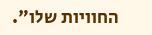החוויות שלו".